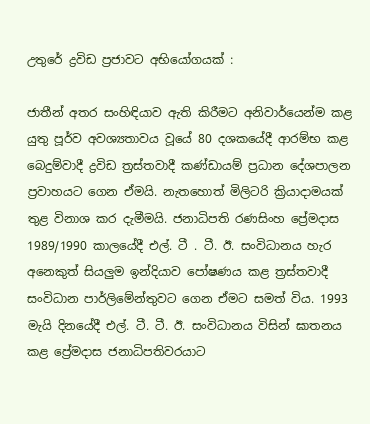උතුරේ ද්‍රවිඩ ප්‍රජාවට අභියෝගයක් :

ජාතීන් අතර සංහිඳියාව ඇති කිරීමට අනිවාර්යෙන්ම කළ යුතු පූර්ව අවශ්‍යතාවය වූයේ 80 දශකයේදී ආරම්භ කළ බෙදුම්වාදී ද්‍රවිඩ ත්‍රස්තවාදී කණ්ඩායම් ප්‍රධාන දේශපාලන ප්‍රවාහයට ගෙන ඒමයි. නැතහොත් මිලිටරි ක්‍රියාදාමයක් තුළ විනාශ කර දැමීමයි. ජනාධිපති රණසිංහ ප්‍රේමදාස 1989/1990 කාලයේදී එල්. ටී . ටී. ඊ. සංවිධානය හැර අනෙකුත් සියලුම ඉන්දියාව පෝෂණය කළ ත්‍රස්තවාදී සංවිධාන පාර්ලිමේන්තුවට ගෙන ඒමට සමත් විය. 1993 මැයි දිනයේදී එල්. ටී. ටී. ඊ. සංවිධානය විසින් ඝාතනය කළ ප්‍රේමදාස ජනාධිපතිවරයාට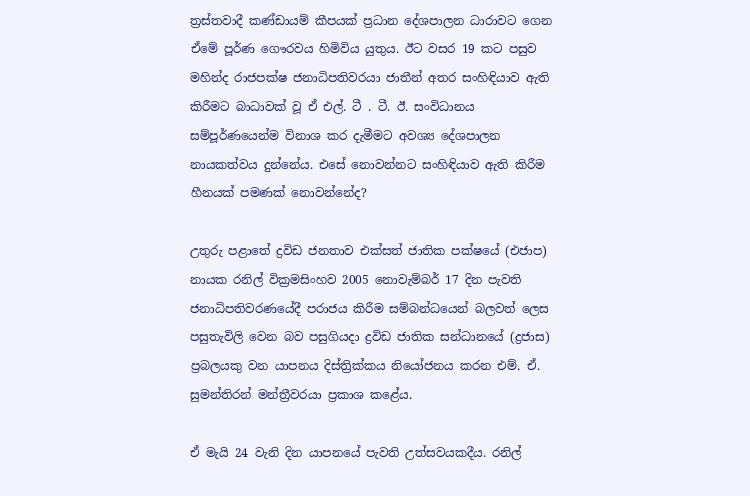ත්‍රස්තවාදී කණ්ඩායම් කීපයක් ප්‍රධාන දේශපාලන ධාරාවට ගෙන ඒමේ පූර්ණ ගෞරවය හිමිවිය යුතුය. ඊට වසර 19 කට පසුව මහින්ද රාජපක්ෂ ජනාධිපතිවරයා ජාතීන් අතර සංහිඳියාව ඇති කිරීමට බාධාවක් වූ ඒ එල්. ටී . ටී. ඊ. සංවිධානය සම්පූර්ණයෙන්ම විනාශ කර දැමීමට අවශ්‍ය දේශපාලන නායකත්වය දුන්නේය. එසේ නොවන්නට සංහිඳියාව ඇති කිරීම හීනයක් පමණක් නොවන්නේද?

උතුරු පළාතේ ද්‍රවිඩ ජනතාව එක්සත් ජාතික පක්ෂයේ (එජාප) නායක රනිල් වික්‍රමසිංහව 2005 නොවැම්බර් 17 දින පැවති ජනාධිපතිවරණයේදී පරාජය කිරීම සම්බන්ධයෙන් බලවත් ලෙස පසුතැවිලි වෙන බව පසුගියදා ද්‍රවිඩ ජාතික සන්ධානයේ (ද්‍රජාස) ප්‍රබලයකු වන යාපනය දිස්ත්‍රික්කය නියෝජනය කරන එම්. ඒ. සුමන්තිරන් මන්ත්‍රීවරයා ප්‍රකාශ කළේය.

ඒ මැයි 24 වැනි දින යාපනයේ පැවති උත්සවයකදීය. රනිල්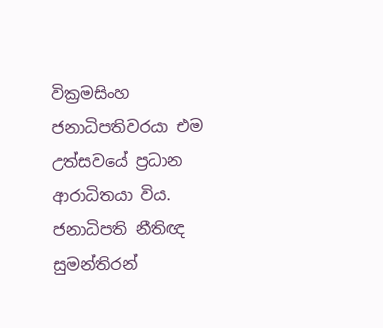වික්‍රමසිංහ ජනාධිපතිවරයා එම උත්සවයේ ප්‍රධාන ආරාධිතයා විය. ජනාධිපති නීතිඥ සුමන්තිරන්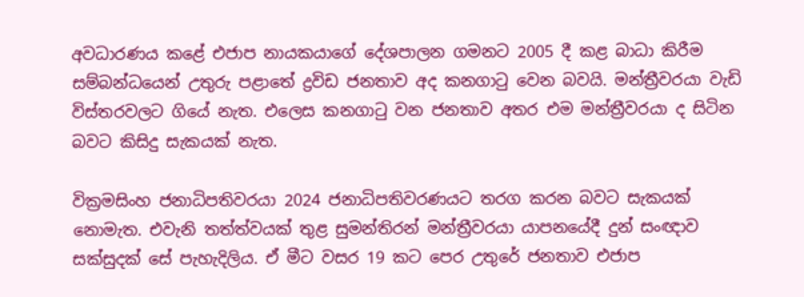අවධාරණය කළේ එජාප නායකයාගේ දේශපාලන ගමනට 2005 දී කළ බාධා කිරීම සම්බන්ධයෙන් උතුරු පළාතේ ද්‍රවිඩ ජනතාව අද කනගාටු වෙන බවයි. මන්ත්‍රීවරයා වැඩි විස්තරවලට ගියේ නැත. එලෙස කනගාටු වන ජනතාව අතර එම මන්ත්‍රීවරයා ද සිටින බවට කිසිදු සැකයක් නැත.

වික්‍රමසිංහ ජනාධිපතිවරයා 2024 ජනාධිපතිවරණයට තරග කරන බවට සැකයක් නොමැත. එවැනි තත්ත්වයක් තුළ සුමන්තිරන් මන්ත්‍රීවරයා යාපනයේදී දුන් සංඥාව සක්සුදක් සේ පැහැදිලිය. ඒ මීට වසර 19 කට පෙර උතුරේ ජනතාව එජාප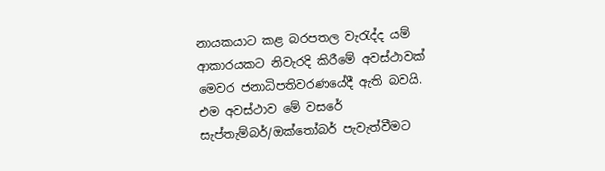නායකයාට කළ බරපතල වැරැද්ද යම් ආකාරයකට නිවැරදි කිරීමේ අවස්ථාවක් මෙවර ජනාධිපතිවරණයේදී ඇති බවයි. එම අවස්ථාව මේ වසරේ සැප්තැම්බර්/ඔක්තෝබර් පැවැත්වීමට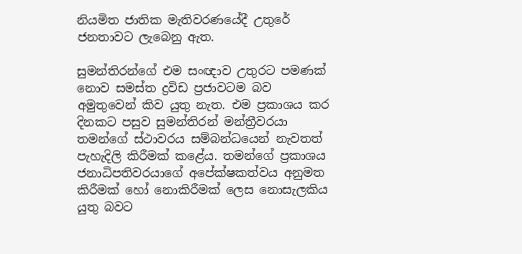නියමිත ජාතික මැතිවරණයේදී උතුරේ ජනතාවට ලැබෙනු ඇත.

සුමන්තිරන්ගේ එම සංඥාව උතුරට පමණක් නොව සමස්ත ද්‍රවිඩ ප්‍රජාවටම බව අමුතුවෙන් කිව යුතු නැත. එම ප්‍රකාශය කර දිනකට පසුව සුමන්තිරන් මන්ත්‍රීවරයා තමන්ගේ ස්ථාවරය සම්බන්ධයෙන් නැවතත් පැහැදිලි කිරීමක් කළේය. තමන්ගේ ප්‍රකාශය ජනාධිපතිවරයාගේ අපේක්ෂකත්වය අනුමත කිරීමක් හෝ නොකිරීමක් ලෙස නොසැලකිය යුතු බවට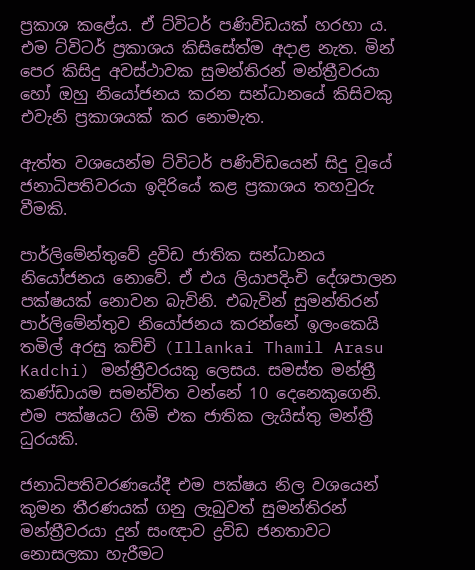ප්‍රකාශ කළේය. ඒ ට්විටර් පණිවිඩයක් හරහා ය. එම ට්විටර් ප්‍රකාශය කිසිසේත්ම අදාළ නැත. මින් පෙර කිසිදු අවස්ථාවක සුමන්තිරන් මන්ත්‍රීවරයා හෝ ඔහු නියෝජනය කරන සන්ධානයේ කිසිවකු එවැනි ප්‍රකාශයක් කර නොමැත.

ඇත්ත වශයෙන්ම ට්විටර් පණිවිඩයෙන් සිදු වූයේ ජනාධිපතිවරයා ඉදිරියේ කළ ප්‍රකාශය තහවුරු වීමකි.

පාර්ලිමේන්තුවේ ද්‍රවිඩ ජාතික සන්ධානය නියෝජනය නොවේ. ඒ එය ලියාපදිංචි දේශපාලන පක්ෂයක් නොවන බැවිනි. එබැවින් සුමන්තිරන් පාර්ලිමේන්තුව නියෝජනය කරන්නේ ඉලංකෙයි තමිල් අරසු කච්චි (Illankai Thamil Arasu Kadchi) මන්ත්‍රීවරයකු ලෙසය. සමස්ත මන්ත්‍රී කණ්ඩායම සමන්විත වන්නේ 10 දෙනෙකුගෙනි. එම පක්ෂයට හිමි එක ජාතික ලැයිස්තු මන්ත්‍රී ධුරයකි.

ජනාධිපතිවරණයේදී එම පක්ෂය නිල වශයෙන් කුමන තීරණයක් ගනු ලැබුවත් සුමන්තිරන් මන්ත්‍රීවරයා දුන් සංඥාව ද්‍රවිඩ ජනතාවට නොසලකා හැරීමට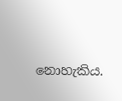නොහැකිය.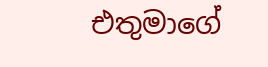එතුමාගේ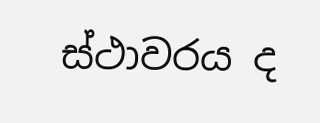ස්ථාවරය ද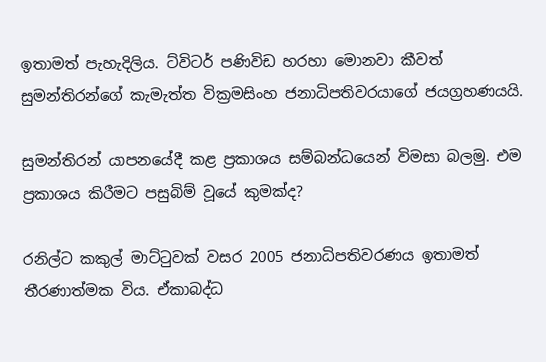ඉතාමත් පැහැදිලිය. ට්විටර් පණිවිඩ හරහා මොනවා කීවත් සුමන්තිරන්ගේ කැමැත්ත වික්‍රමසිංහ ජනාධිපතිවරයාගේ ජයග්‍රහණයයි.

සුමන්තිරන් යාපනයේදී කළ ප්‍රකාශය සම්බන්ධයෙන් විමසා බලමු. එම ප්‍රකාශය කිරීමට පසුබිම් වූයේ කුමක්ද?

රනිල්ට කකුල් මාට්ටුවක් වසර 2005 ජනාධිපතිවරණය ඉතාමත් තීරණාත්මක විය. ඒකාබද්ධ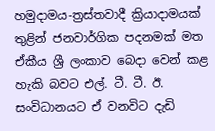හමුදාමය-ත්‍රස්තවාදී ක්‍රියාදාමයක් තුළින් ජනවාර්ගික පදනමක් මත ඒකීය ශ්‍රී ලංකාව බෙදා වෙන් කළ හැකි බවට එල්. ටී. ටී. ඊ. සංවිධානයට ඒ වනවිට දැඩි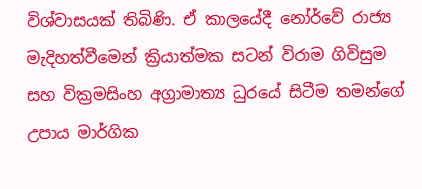විශ්වාසයක් තිබිණි. ඒ කාලයේදී නෝර්වේ රාජ්‍ය මැදිහත්වීමෙන් ක්‍රියාත්මක සටන් විරාම ගිවිසුම සහ වික්‍රමසිංහ අග්‍රාමාත්‍ය ධුරයේ සිටීම තමන්ගේ උපාය මාර්ගික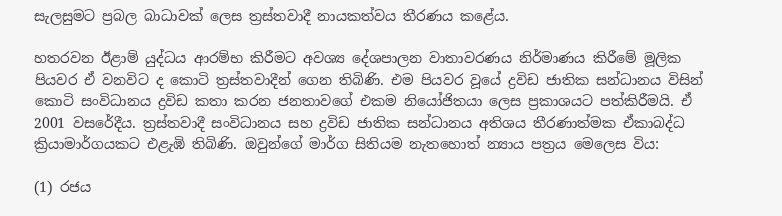සැලසුමට ප්‍රබල බාධාවක් ලෙස ත්‍රස්තවාදී නායකත්වය තීරණය කළේය.

හතරවන ඊළාම් යුද්ධය ආරම්භ කිරීමට අවශ්‍ය දේශපාලන වාතාවරණය නිර්මාණය කිරීමේ මූලික පියවර ඒ වනවිට ද කොටි ත්‍රස්තවාදීන් ගෙන තිබිණි. එම පියවර වූයේ ද්‍රවිඩ ජාතික සන්ධානය විසින් කොටි සංවිධානය ද්‍රවිඩ කතා කරන ජනතාවගේ එකම නියෝජිතයා ලෙස ප්‍රකාශයට පත්කිරීමයි. ඒ 2001 වසරේදීය. ත්‍රස්තවාදී සංවිධානය සහ ද්‍රවිඩ ජාතික සන්ධානය අතිශය තීරණාත්මක ඒකාබද්ධ ක්‍රියාමාර්ගයකට එළැඹි තිබිණි. ඔවුන්ගේ මාර්ග සිතියම නැතහොත් න්‍යාය පත්‍රය මෙලෙස විය:

(1) රජය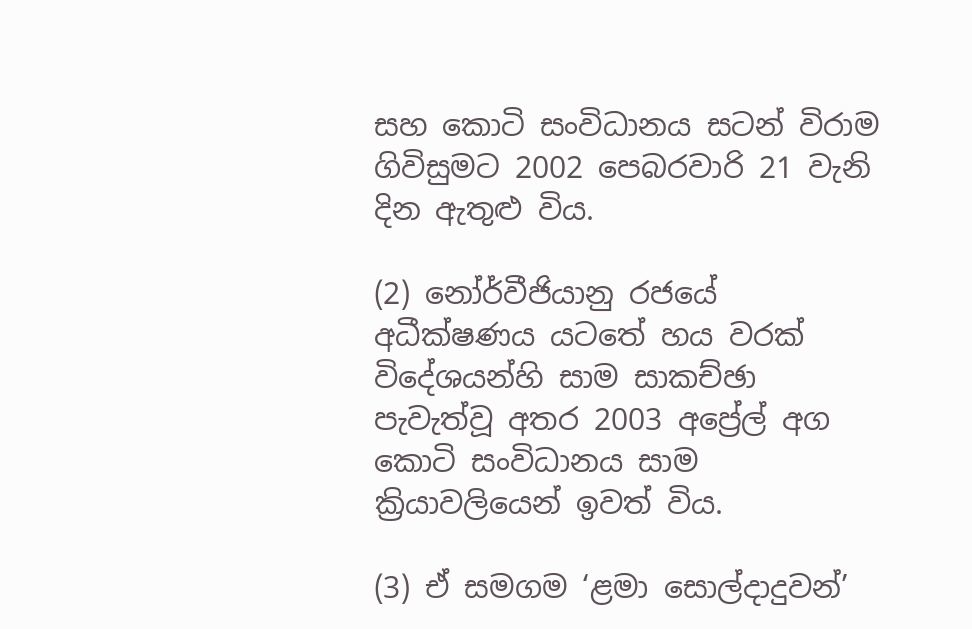සහ කොටි සංවිධානය සටන් විරාම ගිවිසුමට 2002 පෙබරවාරි 21 වැනි දින ඇතුළු විය.

(2) නෝර්වීජියානු රජයේ අධීක්ෂණය යටතේ හය වරක් විදේශයන්හි සාම සාකච්ඡා පැවැත්වූ අතර 2003 අප්‍රේල් අග කොටි සංවිධානය සාම ක්‍රියාවලියෙන් ඉවත් විය.

(3) ඒ සමගම ‘ළමා සොල්දාදුවන්’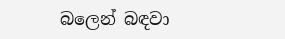බලෙන් බඳවා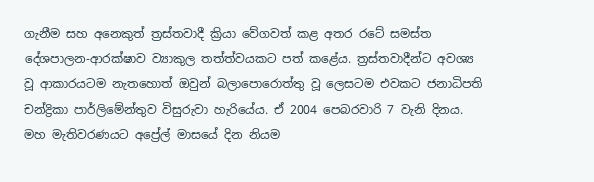ගැනීම සහ අනෙකුත් ත්‍රස්තවාදී ක්‍රියා වේගවත් කළ අතර රටේ සමස්ත දේශපාලන-ආරක්ෂාව ව්‍යාකුල තත්ත්වයකට පත් කළේය. ත්‍රස්තවාදීන්ට අවශ්‍ය වූ ආකාරයටම නැතහොත් ඔවුන් බලාපොරොත්තු වූ ලෙසටම එවකට ජනාධිපති චන්ද්‍රිකා පාර්ලිමේන්තුව විසුරුවා හැරියේය. ඒ 2004 පෙබරවාරි 7 වැනි දිනය. මහ මැතිවරණයට අප්‍රේල් මාසයේ දින නියම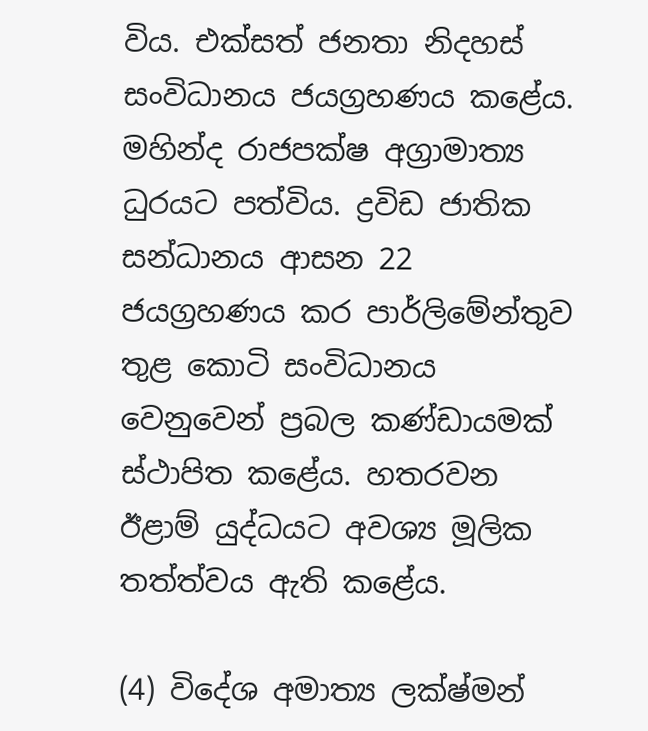විය. එක්සත් ජනතා නිදහස් සංවිධානය ජයග්‍රහණය කළේය. මහින්ද රාජපක්ෂ අග්‍රාමාත්‍ය ධුරයට පත්විය. ද්‍රවිඩ ජාතික සන්ධානය ආසන 22 ජයග්‍රහණය කර පාර්ලිමේන්තුව තුළ කොටි සංවිධානය වෙනුවෙන් ප්‍රබල කණ්ඩායමක් ස්ථාපිත කළේය. හතරවන ඊළාම් යුද්ධයට අවශ්‍ය මූලික තත්ත්වය ඇති කළේය.

(4) විදේශ අමාත්‍ය ලක්ෂ්මන්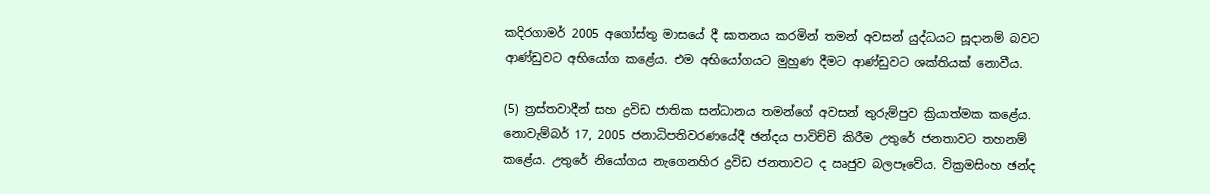කදිරගාමර් 2005 අගෝස්තු මාසයේ දී ඝාතනය කරමින් තමන් අවසන් යුද්ධයට සූදානම් බවට ආණ්ඩුවට අභියෝග කළේය. එම අභියෝගයට මුහුණ දීමට ආණ්ඩුවට ශක්තියක් නොවීය.

(5) ත්‍රස්තවාදීන් සහ ද්‍රවිඩ ජාතික සන්ධානය තමන්ගේ අවසන් තුරුම්පුව ක්‍රියාත්මක කළේය. නොවැම්බර් 17, 2005 ජනාධිපතිවරණයේදී ඡන්දය පාවිච්චි කිරීම උතුරේ ජනතාවට තහනම් කළේය. උතුරේ නියෝගය නැගෙනහිර ද්‍රවිඩ ජනතාවට ද ඍජුව බලපෑවේය. වික්‍රමසිංහ ඡන්ද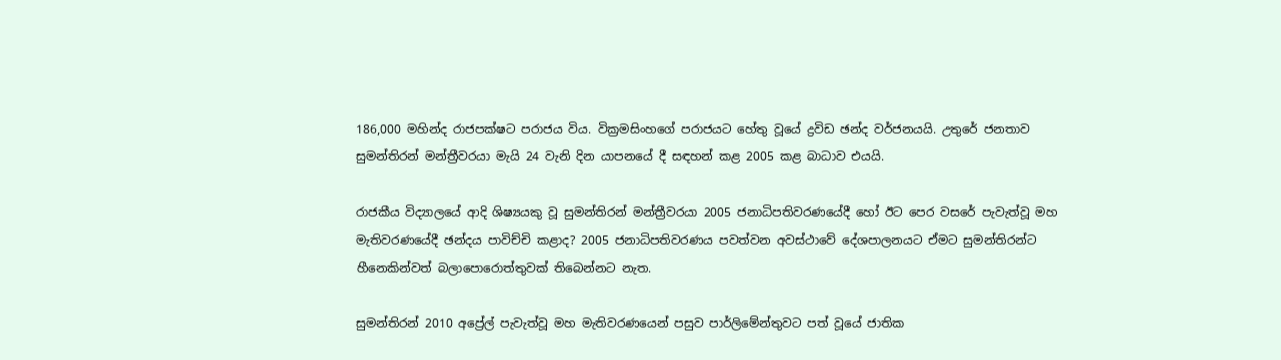186,000 මහින්ද රාජපක්ෂට පරාජය විය. වික්‍රමසිංහගේ පරාජයට හේතු වූයේ ද්‍රවිඩ ඡන්ද වර්ජනයයි. උතුරේ ජනතාව සුමන්තිරන් මන්ත්‍රීවරයා මැයි 24 වැනි දින යාපනයේ දී සඳහන් කළ 2005 කළ බාධාව එයයි.

රාජකීය විද්‍යාලයේ ආදි ශිෂ්‍යයකු වූ සුමන්තිරන් මන්ත්‍රීවරයා 2005 ජනාධිපතිවරණයේදී හෝ ඊට පෙර වසරේ පැවැත්වූ මහ මැතිවරණයේදී ඡන්දය පාවිච්චි කළාද? 2005 ජනාධිපතිවරණය පවත්වන අවස්ථාවේ දේශපාලනයට ඒමට සුමන්තිරන්ට හීනෙකින්වත් බලාපොරොත්තුවක් තිබෙන්නට නැත.

සුමන්තිරන් 2010 අප්‍රේල් පැවැත්වූ මහ මැතිවරණයෙන් පසුව පාර්ලිමේන්තුවට පත් වූයේ ජාතික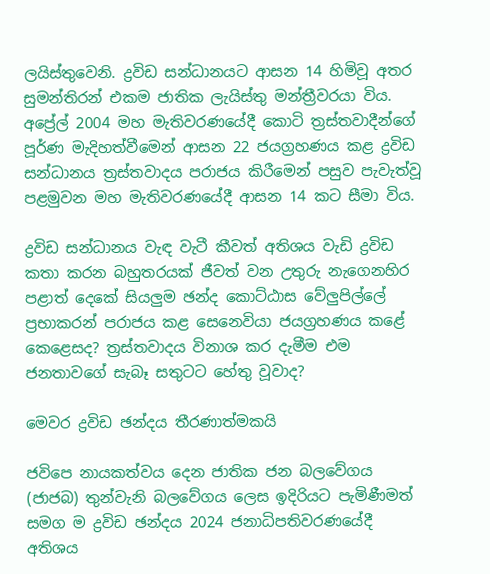ලයිස්තුවෙනි. ද්‍රවිඩ සන්ධානයට ආසන 14 හිමිවූ අතර සුමන්තිරන් එකම ජාතික ලැයිස්තු මන්ත්‍රීවරයා විය. අප්‍රේල් 2004 මහ මැතිවරණයේදී කොටි ත්‍රස්තවාදීන්ගේ පූර්ණ මැදිහත්වීමෙන් ආසන 22 ජයග්‍රහණය කළ ද්‍රවිඩ සන්ධානය ත්‍රස්තවාදය පරාජය කිරීමෙන් පසුව පැවැත්වූ පළමුවන මහ මැතිවරණයේදී ආසන 14 කට සීමා විය.

ද්‍රවිඩ සන්ධානය වැඳ වැටී කීවත් අතිශය වැඩි ද්‍රවිඩ කතා කරන බහුතරයක් ජීවත් වන උතුරු නැගෙනහිර පළාත් දෙකේ සියලුම ඡන්ද කොට්ඨාස වේලුපිල්ලේ ප්‍රභාකරන් පරාජය කළ සෙනෙවියා ජයග්‍රහණය කළේ කෙළෙසද? ත්‍රස්තවාදය විනාශ කර දැමීම එම ජනතාවගේ සැබෑ සතුටට හේතු වූවාද?

මෙවර ද්‍රවිඩ ඡන්දය තීරණාත්මකයි

ජවිපෙ නායකත්වය දෙන ජාතික ජන බලවේගය (ජාජබ) තුන්වැනි බලවේගය ලෙස ඉදිරියට පැමිණීමත් සමග ම ද්‍රවිඩ ඡන්දය 2024 ජනාධිපතිවරණයේදී අතිශය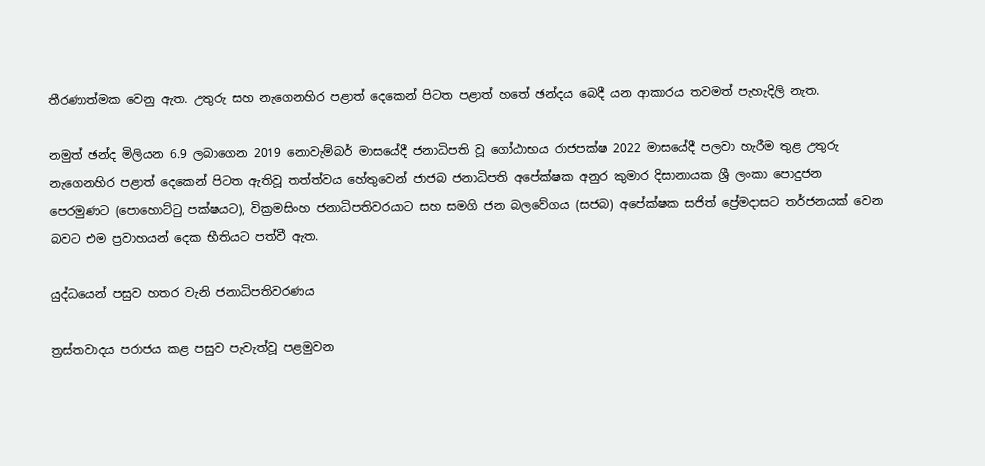තීරණාත්මක වෙනු ඇත. උතුරු සහ නැගෙනහිර පළාත් දෙකෙන් පිටත පළාත් හතේ ඡන්දය බෙදී යන ආකාරය තවමත් පැහැදිලි නැත.

නමුත් ඡන්ද මිලියන 6.9 ලබාගෙන 2019 නොවැම්බර් මාසයේදී ජනාධිපති වූ ගෝඨාභය රාජපක්ෂ 2022 මාසයේදී පලවා හැරීම තුළ උතුරු නැගෙනහිර පළාත් දෙකෙන් පිටත ඇතිවූ තත්ත්වය හේතුවෙන් ජාජබ ජනාධිපති අපේක්ෂක අනුර කුමාර දිසානායක ශ්‍රී ලංකා පොදුජන පෙරමුණට (පොහොට්ටු පක්ෂයට), වික්‍රමසිංහ ජනාධිපතිවරයාට සහ සමගි ජන බලවේගය (සජබ) අපේක්ෂක සජිත් ප්‍රේමදාසට තර්ජනයක් වෙන බවට එම ප්‍රවාහයන් දෙක භීතියට පත්වී ඇත.

යුද්ධයෙන් පසුව හතර වැනි ජනාධිපතිවරණය

ත්‍රස්තවාදය පරාජය කළ පසුව පැවැත්වූ පළමුවන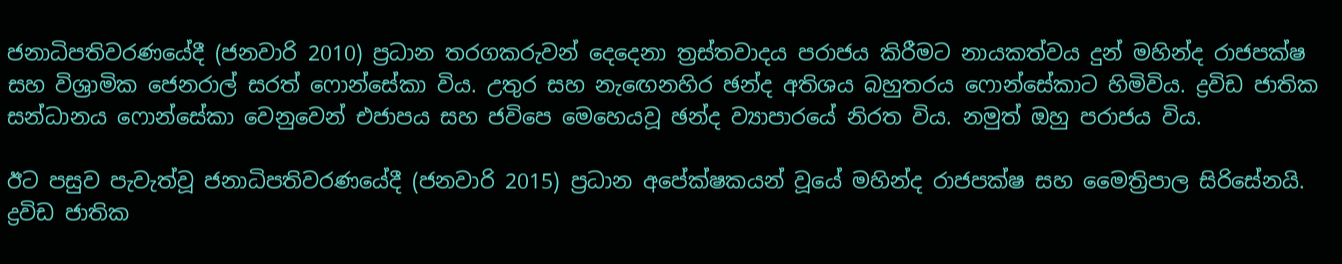ජනාධිපතිවරණයේදී (ජනවාරි 2010) ප්‍රධාන තරගකරුවන් දෙදෙනා ත්‍රස්තවාදය පරාජය කිරීමට නායකත්වය දුන් මහින්ද රාජපක්ෂ සහ විශ්‍රාමික ජෙනරාල් සරත් ෆොන්සේකා විය. උතුර සහ නැඟෙනහිර ඡන්ද අතිශය බහුතරය ෆොන්සේකාට හිමිවිය. ද්‍රවිඩ ජාතික සන්ධානය ෆොන්සේකා වෙනුවෙන් එජාපය සහ ජවිපෙ මෙහෙයවූ ඡන්ද ව්‍යාපාරයේ නිරත විය. නමුත් ඔහු පරාජය විය.

ඊට පසුව පැවැත්වූ ජනාධිපතිවරණයේදී (ජනවාරි 2015) ප්‍රධාන අපේක්ෂකයන් වූයේ මහින්ද රාජපක්ෂ සහ මෛත්‍රිපාල සිරිසේනයි. ද්‍රවිඩ ජාතික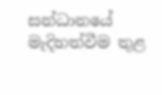සන්ධානයේ මැදිහත්වීම තුළ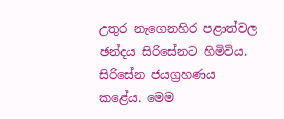උතුර නැගෙනහිර පළාත්වල ඡන්දය සිරිසේනට හිමිවිය. සිරිසේන ජයග්‍රහණය කළේය. මෙම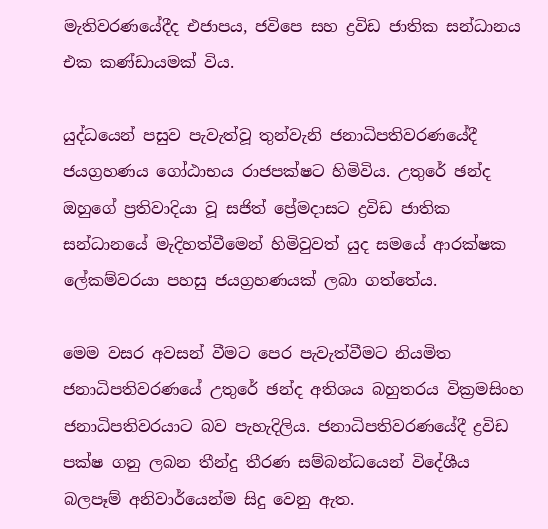මැතිවරණයේදීද එජාපය, ජවිපෙ සහ ද්‍රවිඩ ජාතික සන්ධානය එක කණ්ඩායමක් විය.

යුද්ධයෙන් පසුව පැවැත්වූ තුන්වැනි ජනාධිපතිවරණයේදී ජයග්‍රහණය ගෝඨාභය රාජපක්ෂට හිමිවිය. උතුරේ ඡන්ද ඔහුගේ ප්‍රතිවාදියා වූ සජිත් ප්‍රේමදාසට ද්‍රවිඩ ජාතික සන්ධානයේ මැදිහත්වීමෙන් හිමිවුවත් යුද සමයේ ආරක්ෂක ලේකම්වරයා පහසු ජයග්‍රහණයක් ලබා ගත්තේය.

මෙම වසර අවසන් වීමට පෙර පැවැත්වීමට නියමිත ජනාධිපතිවරණයේ උතුරේ ඡන්ද අතිශය බහුතරය වික්‍රමසිංහ ජනාධිපතිවරයාට බව පැහැදිලිය. ජනාධිපතිවරණයේදී ද්‍රවිඩ පක්ෂ ගනු ලබන තීන්දු තීරණ සම්බන්ධයෙන් විදේශීය බලපෑම් අනිවාර්යෙන්ම සිදු වෙනු ඇත.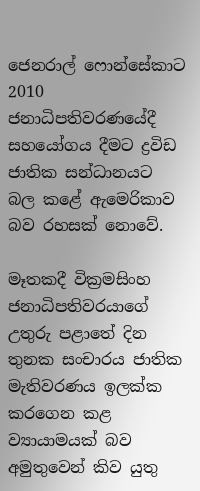ජෙනරාල් ෆොන්සේකාට 2010 ජනාධිපතිවරණයේදී සහයෝගය දීමට ද්‍රවිඩ ජාතික සන්ධානයට බල කළේ ඇමෙරිකාව බව රහසක් නොවේ.

මෑතකදී වික්‍රමසිංහ ජනාධිපතිවරයාගේ උතුරු පළාතේ දින තුනක සංචාරය ජාතික මැතිවරණය ඉලක්ක කරගෙන කළ ව්‍යායාමයක් බව අමුතුවෙන් කිව යුතු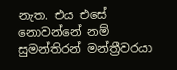නැත. එය එසේ නොවන්නේ නම් සුමන්තිරන් මන්ත්‍රීවරයා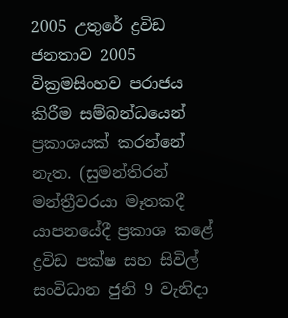2005 උතුරේ ද්‍රවිඩ ජනතාව 2005 වික්‍රමසිංහව පරාජය කිරීම සම්බන්ධයෙන් ප්‍රකාශයක් කරන්නේ නැත. (සුමන්තිරන් මන්ත්‍රීවරයා මෑතකදී යාපනයේදී ප්‍රකාශ කළේ ද්‍රවිඩ පක්ෂ සහ සිවිල් සංවිධාන ජුනි 9 වැනිදා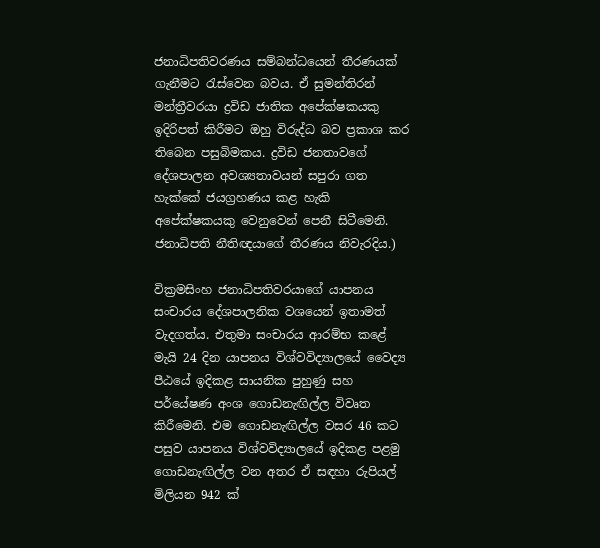ජනාධිපතිවරණය සම්බන්ධයෙන් තීරණයක් ගැනීමට රැස්වෙන බවය. ඒ සුමන්තිරන් මන්ත්‍රීවරයා ද්‍රවිඩ ජාතික අපේක්ෂකයකු ඉදිරිපත් කිරීමට ඔහු විරුද්ධ බව ප්‍රකාශ කර තිබෙන පසුබිමකය. ද්‍රවිඩ ජනතාවගේ දේශපාලන අවශ්‍යතාවයන් සපුරා ගත හැක්කේ ජයග්‍රහණය කළ හැකි අපේක්ෂකයකු වෙනුවෙන් පෙනී සිටීමෙනි. ජනාධිපති නීතිඥයාගේ තීරණය නිවැරදිය.)

වික්‍රමසිංහ ජනාධිපතිවරයාගේ යාපනය සංචාරය දේශපාලනික වශයෙන් ඉතාමත් වැදගත්ය. එතුමා සංචාරය ආරම්භ කළේ මැයි 24 දින යාපනය විශ්වවිද්‍යාලයේ වෛද්‍ය පීඨයේ ඉදිකළ සායනික පුහුණු සහ පර්යේෂණ අංශ ගොඩනැඟිල්ල විවෘත කිරීමෙනි. එම ගොඩනැඟිල්ල වසර 46 කට පසුව යාපනය විශ්වවිද්‍යාලයේ ඉදිකළ පළමු ගොඩනැඟිල්ල වන අතර ඒ සඳහා රුපියල් මිලියන 942 ක්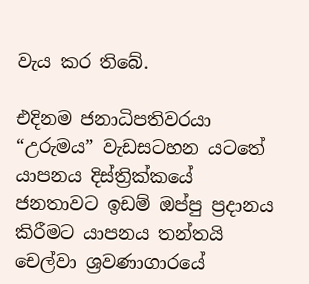වැය කර තිබේ.

එදිනම ජනාධිපතිවරයා “උරුමය” වැඩසටහන යටතේ යාපනය දිස්ත්‍රික්කයේ ජනතාවට ඉඩම් ඔප්පු ප්‍රදානය කිරීමට යාපනය තන්තයි චෙල්වා ශ්‍රවණාගාරයේ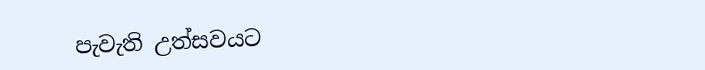පැවැති උත්සවයට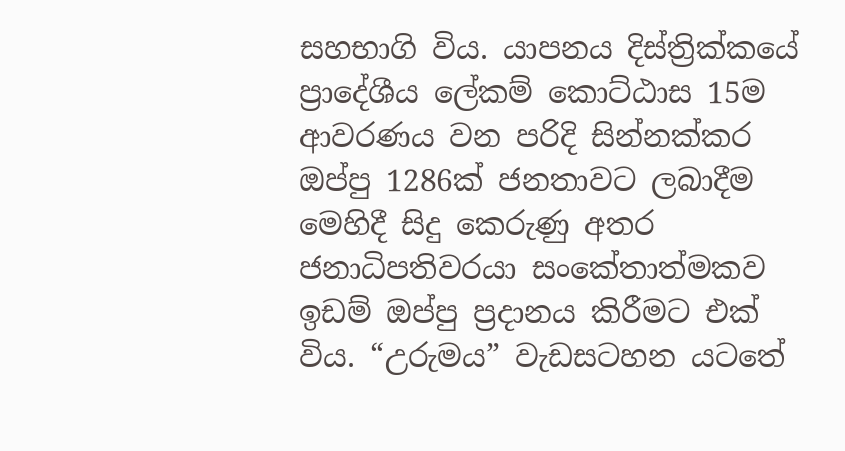සහභාගි විය. යාපනය දිස්ත්‍රික්කයේ ප්‍රාදේශීය ලේකම් කොට්ඨාස 15ම ආවරණය වන පරිදි සින්නක්කර ඔප්පු 1286ක් ජනතාවට ලබාදීම මෙහිදී සිදු කෙරුණු අතර ජනාධිපතිවරයා සංකේතාත්මකව ඉඩම් ඔප්පු ප්‍රදානය කිරීමට එක් විය. “උරුමය” වැඩසටහන යටතේ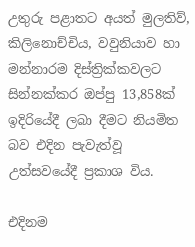උතුරු පළාතට අයත් මුලතිව්, කිලිනොච්චිය, වවුනියාව හා මන්නාරම දිස්ත්‍රික්කවලට සින්නක්කර ඔප්පු 13,858ක් ඉදිරියේදී ලබා දීමට නියමිත බව එදින පැවැත්වූ උත්සවයේදී ප්‍රකාශ විය.

එදිනම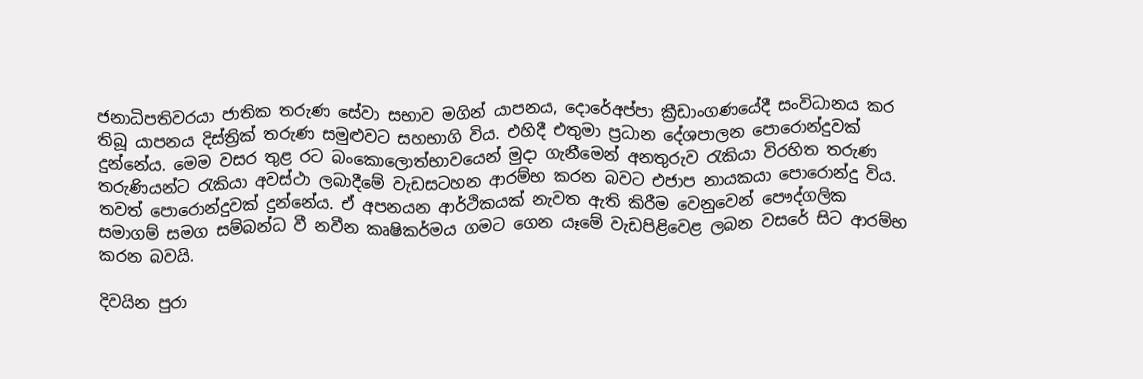ජනාධිපතිවරයා ජාතික තරුණ සේවා සභාව මගින් යාපනය, දොරේඅප්පා ක්‍රීඩාංගණයේදී සංවිධානය කර තිබූ යාපනය දිස්ත්‍රික් තරුණ සමුළුවට සහභාගි විය. එහිදී එතුමා ප්‍රධාන දේශපාලන පොරොන්දුවක් දුන්නේය. මෙම වසර තුළ රට බංකොලොත්භාවයෙන් මුදා ගැනීමෙන් අනතුරුව රැකියා විරහිත තරුණ තරුණියන්ට රැකියා අවස්ථා ලබාදීමේ වැඩසටහන ආරම්භ කරන බවට එජාප නායකයා පොරොන්දු විය. තවත් පොරොන්දුවක් දුන්නේය. ඒ අපනයන ආර්ථිකයක් නැවත ඇති කිරීම වෙනුවෙන් පෞද්ගලික සමාගම් සමග සම්බන්ධ වී නවීන කෘෂිකර්මය ගමට ගෙන යෑමේ වැඩපිළිවෙළ ලබන වසරේ සිට ආරම්භ කරන බවයි.

දිවයින පුරා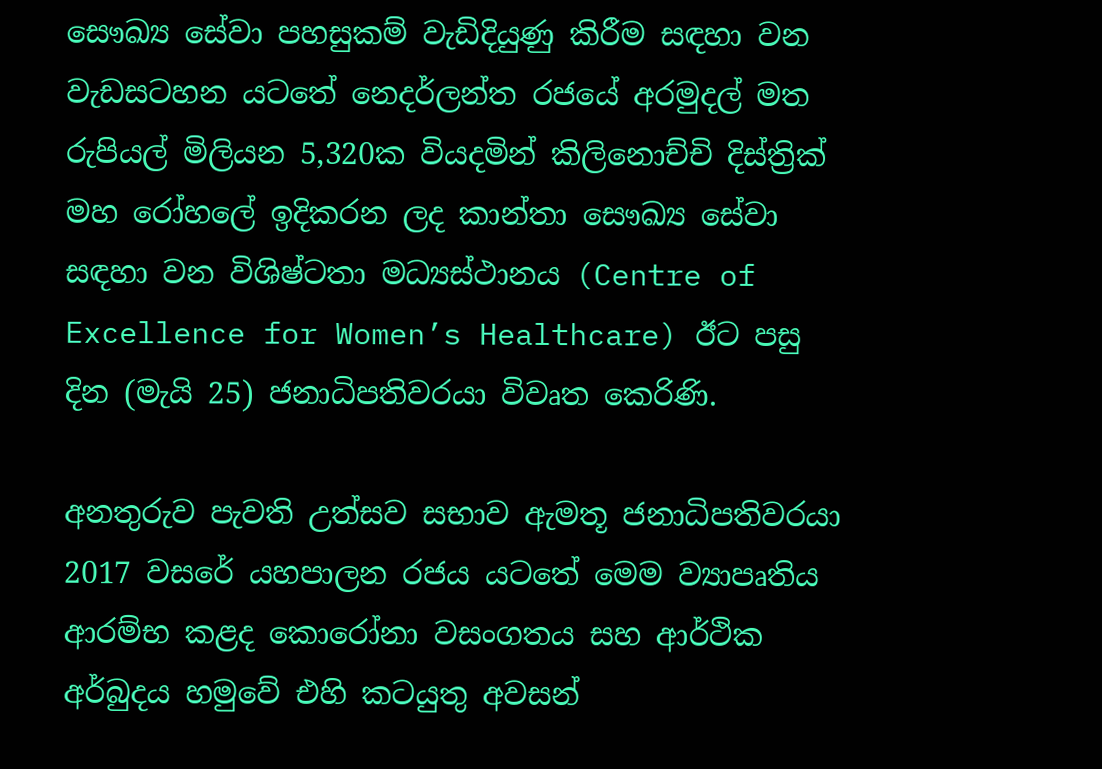සෞඛ්‍ය සේවා පහසුකම් වැඩිදියුණු කිරීම සඳහා වන වැඩසටහන යටතේ නෙදර්ලන්ත රජයේ අරමුදල් මත රුපියල් මිලියන 5,320ක වියදමින් කිලිනොච්චි දිස්ත්‍රික් මහ රෝහලේ ඉදිකරන ලද කාන්තා සෞඛ්‍ය සේවා සඳහා වන විශිෂ්ටතා මධ්‍යස්ථානය (Centre of Excellence for Women’s Healthcare) ඊට පසු දින (මැයි 25) ජනාධිපතිවරයා විවෘත කෙරිණි.

අනතුරුව පැවති උත්සව සභාව ඇමතූ ජනාධිපතිවරයා 2017 වසරේ යහපාලන රජය යටතේ මෙම ව්‍යාපෘතිය ආරම්භ කළද කොරෝනා වසංගතය සහ ආර්ථික අර්බුදය හමුවේ එහි කටයුතු අවසන්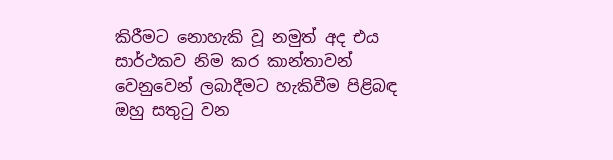කිරීමට නොහැකි වූ නමුත් අද එය සාර්ථකව නිම කර කාන්තාවන් වෙනුවෙන් ලබාදීමට හැකිවීම පිළිබඳ ඔහු සතුටු වන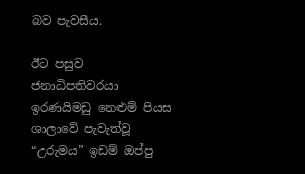බව පැවසීය.

ඊට පසුව ජනාධිපතිවරයා ඉරණයිමඩු නෙළුම් පියස ශාලාවේ පැවැත්වූ “උරුමය” ඉඩම් ඔප්පු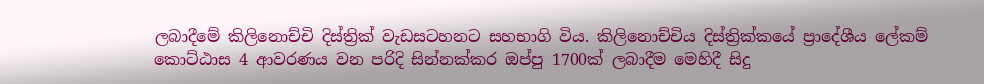ලබාදීමේ කිලිනොච්චි දිස්ත්‍රික් වැඩසටහනට සහභාගි විය. කිලිනොච්චිය දිස්ත්‍රික්කයේ ප්‍රාදේශීය ලේකම් කොට්ඨාස 4 ආවරණය වන පරිදි සින්නක්කර ඔප්පු 1700ක් ලබාදීම මෙහිදී සිදු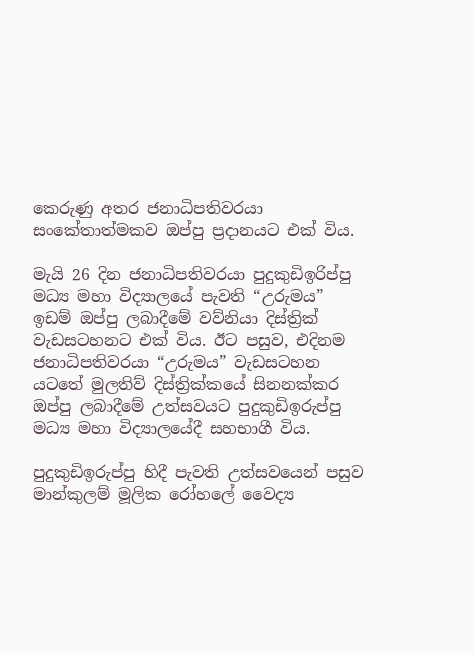කෙරුණු අතර ජනාධිපතිවරයා සංකේතාත්මකව ඔප්පු ප්‍රදානයට එක් විය.

මැයි 26 දින ජනාධිපතිවරයා පුදුකුඩිඉරිප්පු මධ්‍ය මහා විද්‍යාලයේ පැවති “උරුමය” ඉඩම් ඔප්පු ලබාදීමේ වව්නියා දිස්ත්‍රික් වැඩසටහනට එක් විය. ඊට පසුව, එදිනම ජනාධිපතිවරයා “උරුමය” වැඩසටහන යටතේ මුලතිව් දිස්ත්‍රික්කයේ සිනනක්කර ඔප්පු ලබාදීමේ උත්සවයට පුදුකුඩිඉරුප්පු මධ්‍ය මහා විද්‍යාලයේදී සහභාගී විය.

පුදුකුඩිඉරුප්පු හිදී පැවති උත්සවයෙන් පසුව මාන්කුලම් මූලික රෝහලේ වෛද්‍ය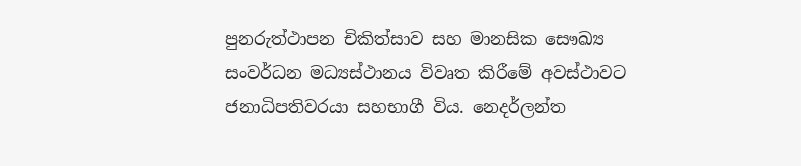පුනරුත්ථාපන චිකිත්සාව සහ මානසික සෞඛ්‍ය සංවර්ධන මධ්‍යස්ථානය විවෘත කිරීමේ අවස්ථාවට ජනාධිපතිවරයා සහභාගී විය. නෙදර්ලන්ත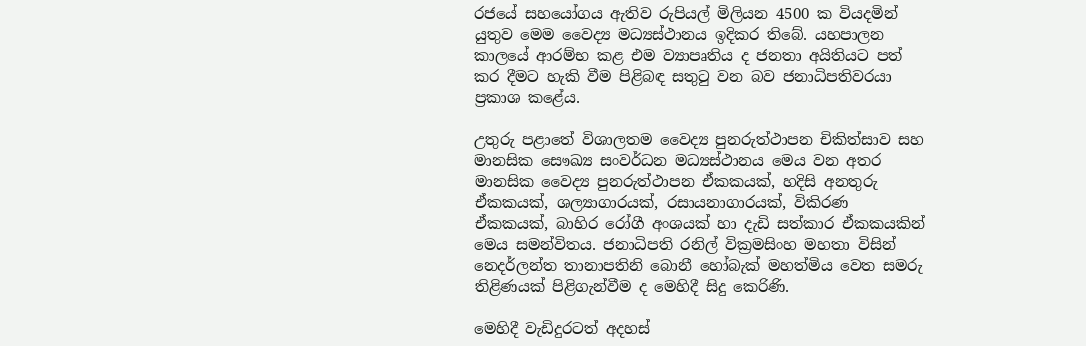රජයේ සහයෝගය ඇතිව රුපියල් මිලියන 4500 ක වියදමින් යුතුව මෙම වෛද්‍ය මධ්‍යස්ථානය ඉදිකර තිබේ. යහපාලන කාලයේ ආරම්භ කළ එම ව්‍යාපෘතිය ද ජනතා අයිතියට පත් කර දීමට හැකි වීම පිළිබඳ සතුටු වන බව ජනාධිපතිවරයා ප්‍රකාශ කළේය.

උතුරු පළාතේ විශාලතම වෛද්‍ය පුනරුත්ථාපන චිකිත්සාව සහ මානසික සෞඛ්‍ය සංවර්ධන මධ්‍යස්ථානය මෙය වන අතර මානසික වෛද්‍ය පුනරුත්ථාපන ඒකකයක්, හදිසි අනතුරු ඒකකයක්, ශල්‍යාගාරයක්, රසායනාගාරයක්, විකිරණ ඒකකයක්, බාහිර රෝගී අංශයක් හා දැඩි සත්කාර ඒකකයකින් මෙය සමන්විතය. ජනාධිපති රනිල් වික්‍රමසිංහ මහතා විසින් නෙදර්ලන්ත තානාපතිනි බොනී හෝබැක් මහත්මිය වෙත සමරු තිළිණයක් පිළිගැන්වීම ද මෙහිදී සිදු කෙරිණි.

මෙහිදී වැඩිදුරටත් අදහස්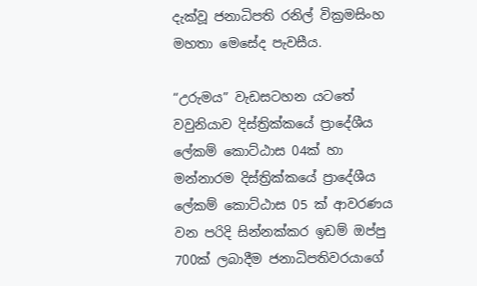දැක්වූ ජනාධිපති රනිල් වික්‍රමසිංහ මහතා මෙසේද පැවසීය.

“උරුමය” වැඩසටහන යටතේ වවුනියාව දිස්ත්‍රික්කයේ ප්‍රාදේශීය ලේකම් කොට්ඨාස 04ක් හා මන්නාරම දිස්ත්‍රික්කයේ ප්‍රාදේශීය ලේකම් කොට්ඨාස 05 ක් ආවරණය වන පරිදි සින්නක්කර ඉඩම් ඔප්පු 700ක් ලබාදීම ජනාධිපතිවරයාගේ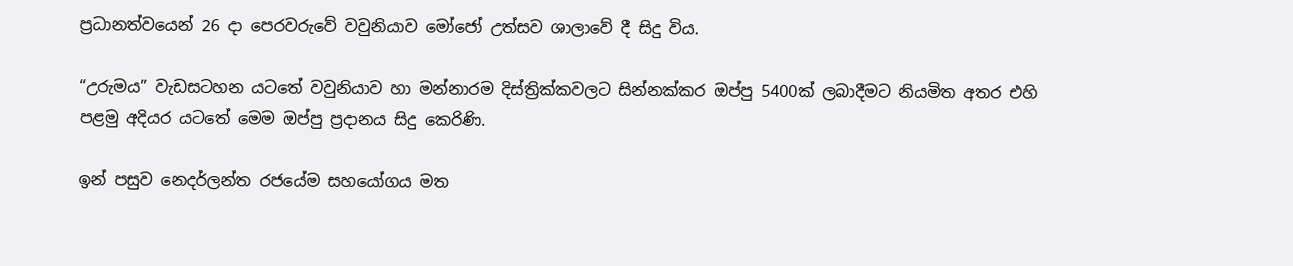ප්‍රධානත්වයෙන් 26 දා පෙරවරුවේ වවුනියාව මෝජෝ උත්සව ශාලාවේ දී සිදු විය.

“උරුමය” වැඩසටහන යටතේ වවුනියාව හා මන්නාරම දිස්ත්‍රික්කවලට සින්නක්කර ඔප්පු 5400ක් ලබාදීමට නියමිත අතර එහි පළමු අදියර යටතේ මෙම ඔප්පු ප්‍රදානය සිදු කෙරිණි.

ඉන් පසුව නෙදර්ලන්ත රජයේම සහයෝගය මත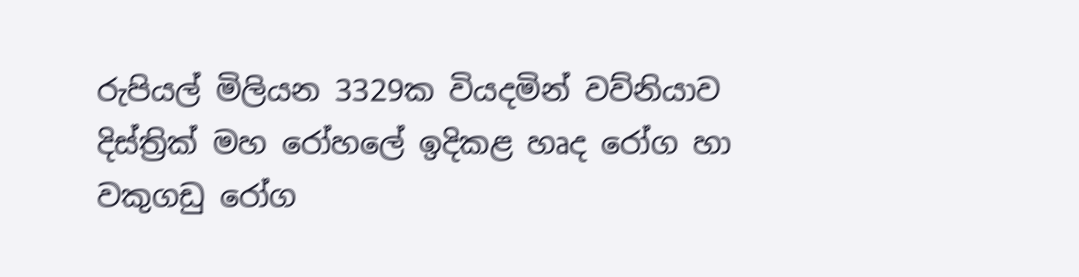රුපියල් මිලියන 3329ක වියදමින් වව්නියාව දිස්ත්‍රික් මහ රෝහලේ ඉදිකළ හෘද රෝග හා වකුගඩු රෝග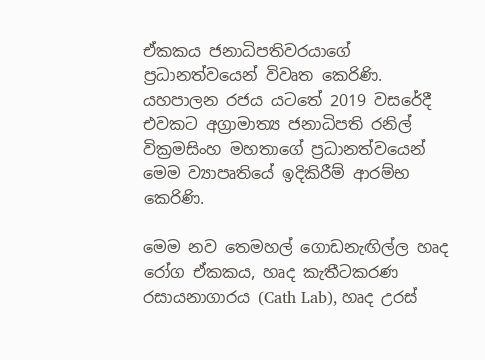ඒකකය ජනාධිපතිවරයාගේ ප්‍රධානත්වයෙන් විවෘත කෙරිණි. යහපාලන රජය යටතේ 2019 වසරේදී එවකට අග්‍රාමාත්‍ය ජනාධිපති රනිල් වික්‍රමසිංහ මහතාගේ ප්‍රධානත්වයෙන් මෙම ව්‍යාපෘතියේ ඉදිකිරීම් ආරම්භ කෙරිණි.

මෙම නව තෙමහල් ගොඩනැඟිල්ල හෘද රෝග ඒකකය, හෘද කැතීටකරණ රසායනාගාරය (Cath Lab), හෘද උරස්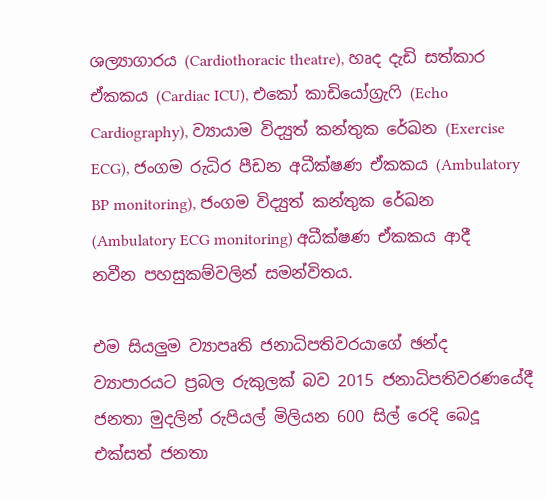ශල්‍යාගාරය (Cardiothoracic theatre), හෘද දැඩි සත්කාර ඒකකය (Cardiac ICU), එකෝ කාඩියෝග්‍රැෆි (Echo Cardiography), ව්‍යායාම විද්‍යුත් කන්තුක රේඛන (Exercise ECG), ජංගම රුධිර පීඩන අධීක්ෂණ ඒකකය (Ambulatory BP monitoring), ජංගම විද්‍යුත් කන්තුක රේඛන (Ambulatory ECG monitoring) අධීක්ෂණ ඒකකය ආදී නවීන පහසුකම්වලින් සමන්විතය.

එම සියලුම ව්‍යාපෘති ජනාධිපතිවරයාගේ ඡන්ද ව්‍යාපාරයට ප්‍රබල රුකුලක් බව 2015 ජනාධිපතිවරණයේදී ජනතා මුදලින් රුපියල් මිලියන 600 සිල් රෙදි බෙදූ එක්සත් ජනතා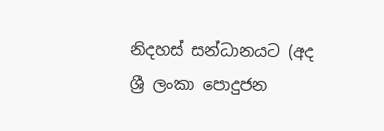නිදහස් සන්ධානයට (අද ශ්‍රී ලංකා පොදුජන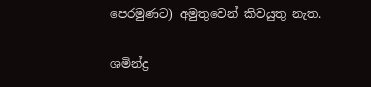පෙරමුණට) අමුතුවෙන් කිවයුතු නැත.

ශමින්ද්‍ර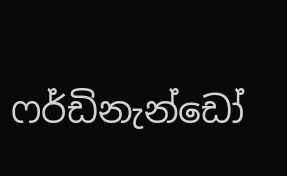ෆර්ඩිනැන්ඩෝ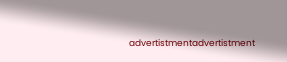advertistmentadvertistment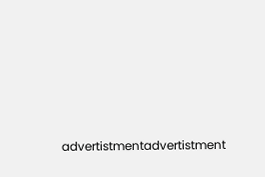advertistmentadvertistment